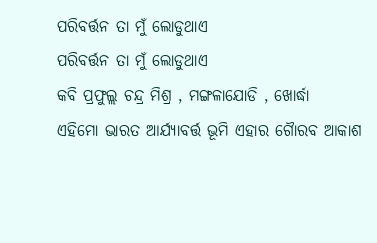ପରିବର୍ତ୍ତନ ତା ମୁଁ ଲୋଡୁଥାଏ
ପରିବର୍ତ୍ତନ ତା ମୁଁ ଲୋଡୁଥାଏ
କବି ପ୍ରଫୁଲ୍ଲ ଚନ୍ଦ୍ର ମିଶ୍ର , ମଙ୍ଗଳାଯୋଡି , ଖୋର୍ଦ୍ଧା
ଏହିମୋ ଭାରତ ଆର୍ଯ୍ୟାବର୍ତ୍ତ ଭୂମି ଏହାର ଗୈାରବ ଆକାଶ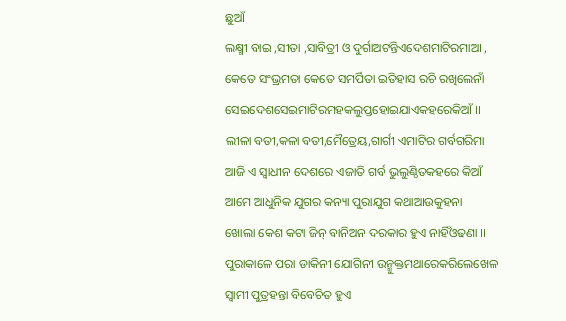ଛୁଆଁ
ଲକ୍ଷ୍ମୀ ବାଇ ,ସୀତା ,ସାବିତ୍ରୀ ଓ ଦୁର୍ଗାଅଟନ୍ତିଏଦେଶମାଟିରମାଆ ,
କେତେ ସଂଭ୍ରମତା କେତେ ସମର୍ପିତା ଇତିହାସ ରଚି ରଖିଲେନାଁ
ସେଇଦେଶସେଇମାଟିରମହକଲୁପ୍ତହୋଇଯାଏକହରେକିଆଁ ।।
ଲୀଳା ବତୀ,କଳା ବତୀ,ମୈତ୍ରେୟ,ଗାର୍ଗୀ ଏମାଟିର ଗର୍ବଗରିମା
ଆଜି ଏ ସ୍ବାଧୀନ ଦେଶରେ ଏଜାତି ଗର୍ବ ଭୁଲୁଣ୍ଠିତକହରେ କିଆଁ
ଆମେ ଆଧୁନିକ ଯୁଗର କନ୍ୟା ପୁରାଯୁଗ କଥାଆଉକୁହନା
ଖୋଲା କେଶ କଟା ଜିନ୍ ବାନିଅନ ଦରକାର ହୁଏ ନାହିଁଓଢଣା ।।
ପୁରାକାଳେ ପରା ଡାକିନୀ ଯୋଗିନୀ ଉନ୍ମୁକ୍ତମଥାରେକରିଲେଖେଳ
ସ୍ବାମୀ ପୁତ୍ରହନ୍ତା ବିବେଚିତ ହୁଏ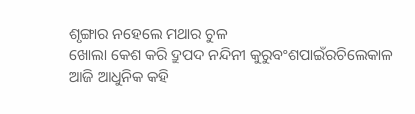ଶୃଙ୍ଗାର ନହେଲେ ମଥାର ଚୁଳ
ଖୋଲା କେଶ କରି ଦ୍ରୁପଦ ନନ୍ଦିନୀ କୁରୁବଂଶପାଇଁରଚିଲେକାଳ
ଆଜି ଆଧୁନିକ କହି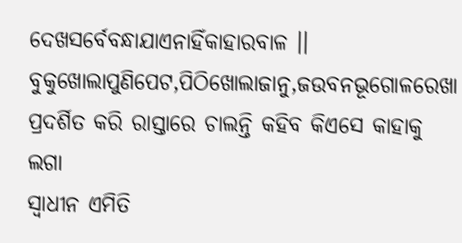ଦେଖସର୍ବେବନ୍ଧାଯାଏନାହିଁକାହାରବାଳ ।।
ବୁକୁଖୋଲାପୁଣିପେଟ,ପିଠିଖୋଲାଜାନୁ,ଜଉବନଭୂଗୋଳରେଖା
ପ୍ରଦର୍ଶିତ କରି ରାସ୍ତାରେ ଚାଲନ୍ତି କହିବ କିଏସେ କାହାକୁ ଲଗା
ସ୍ବାଧୀନ ଏମିତି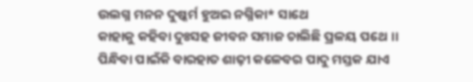ଉଲଗ୍ନ ମନନ ଦୁଷ୍କର୍ମ ହୁଅଇ ନଗ୍ନିକା* ସାଥେ
କାହାକୁ କହିବା ଦୁଃସହ ଜୀବନ ସମାଜ ଚାଲିଛି ପ୍ରଳୟ ପଥେ ।।
ପିନ୍ଧିବା ପାଇଁକି ବାରହାତ ଶାଢ଼ୀ କଳେବର ପାଦୁ ମସ୍ତକ ଯାଏ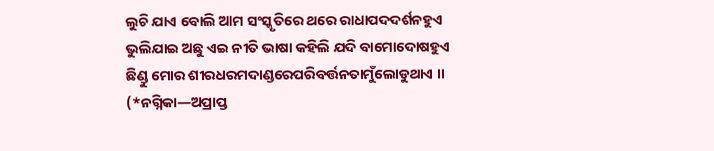ଲୁଚି ଯାଏ ବୋଲି ଆମ ସଂସ୍କୃତିରେ ଥରେ ରାଧାପଦଦର୍ଶନହୁଏ
ଭୁଲିଯାଇ ଅଛୁ ଏଇ ନୀତି ଭାଷା କହିଲି ଯଦି ବାମୋଦୋଷହୁଏ
ଛିଣ୍ଡୁ ମୋର ଶୀରଧରମଦାଣ୍ଡରେପରିବର୍ତ୍ତନତାମୁଁଲୋଡୁଥାଏ ।।
(*ନଗ୍ନିକା—ଅପ୍ରାପ୍ତ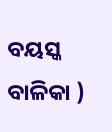ବୟସ୍କ ବାଳିକା )